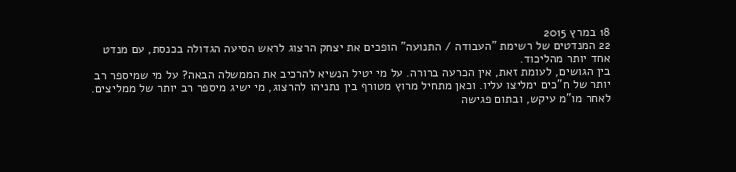18 במרץ 2015
22 המנדטים של רשימת "העבודה / התנועה" הופכים את יצחק הרצוג לראש הסיעה הגדולה בכנסת, עם מנדט אחד יותר מהליכוד.
בין הגושים, לעומת זאת, אין הכרעה ברורה. על מי יטיל הנשיא להרכיב את הממשלה הבאה? על מי שמיספר רב יותר של ח"כים ימליצו עליו. וכאן מתחיל מרוץ מטורף בין נתניהו להרצוג, מי ישיג מיספר רב יותר של ממליצים.
לאחר מו"מ עיקש, ובתום פגישה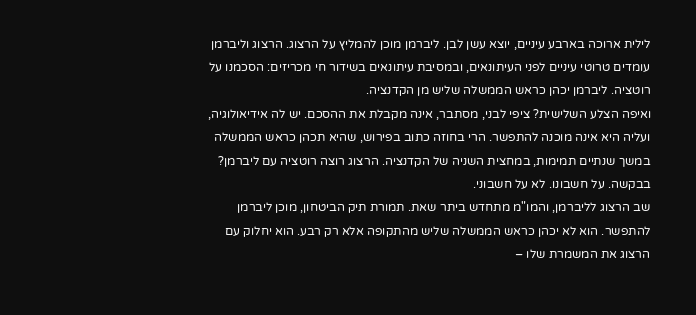לילית ארוכה בארבע עיניים, יוצא עשן לבן. ליברמן מוכן להמליץ על הרצוג. הרצוג וליברמן עומדים טרוטי עיניים לפני העיתונאים, ובמסיבת עיתונאים בשידור חי מכריזים: הסכמנו על רוטציה. ליברמן יכהן כראש הממשלה שליש מן הקדנציה.
ואיפה הצלע השלישית? ציפי לבני, מסתבר, אינה מקבלת את ההסכם. יש לה אידיאולוגיה, ועליה היא אינה מוכנה להתפשר. הרי בחוזה כתוב בפירוש, שהיא תכהן כראש הממשלה במשך שנתיים תמימות, במחצית השניה של הקדנציה. הרצוג רוצה רוטציה עם ליברמן? בבקשה. על חשבונו. לא על חשבוני.
שב הרצוג לליברמן, והמו"מ מתחדש ביתר שאת. תמורת תיק הביטחון, מוכן ליברמן להתפשר. הוא לא יכהן כראש הממשלה שליש מהתקופה אלא רק רבע. הוא יחלוק עם הרצוג את המשמרת שלו –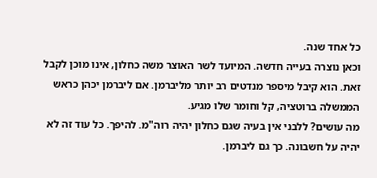כל אחד שנה.
וכאן נוצרה בעייה חדשה. המיועד לשר האוצר משה כחלון, אינו מוכן לקבל זאת. הוא קיבל מיספר מנדטים רב יותר מליברמן. אם ליברמן יכהן כראש הממשלה ברוטציה, קל וחומר שלו מגיע.
מה עושים? ללבני אין בעיה שגם כחלון יהיה רוה"מ. להיפך. כל עוד זה לא יהיה על חשבונה. כך גם ליברמן.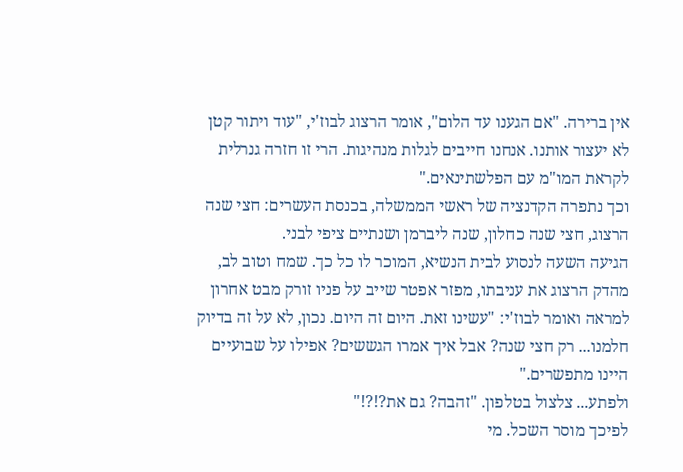אין ברירה. "אם הגענו עד הלום", אומר הרצוג לבוז'י, "עוד ויתור קטן לא יעצור אותנו. אנחנו חייבים לגלות מנהיגות. הרי זו חזרה גנרלית לקראת המו"מ עם הפלשתינאים."
וכך נתפרה הקדנציה של ראשי הממשלה, בכנסת העשרים: חצי שנה הרצוג, חצי שנה כחלון, שנה ליברמן ושנתיים ציפי לבני.
הגיעה השעה לנסוע לבית הנשיא, המוכר לו כל כך. שמח וטוב לב, מהדק הרצוג את עניבתו, מפזר אפטר שייב על פניו זורק מבט אחרון למראה ואומר לבוז'י: "עשינו זאת. היום זה היום. נכון, לא על זה בדיוק חלמנו... רק חצי שנה? אבל איך אמרו הגששים? אפילו על שבועיים היינו מתפשרים."
ולפתע... צלצול בטלפון. "זהבה? גם את?!?!"
לפיכך מוסר השכל. מי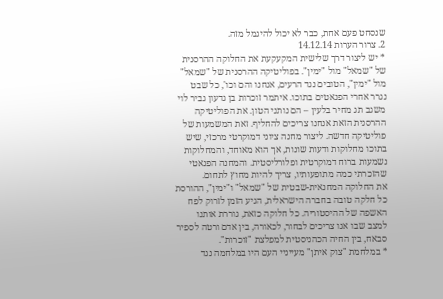שנסחט פעם אחת, כבר לא יכול להיגמל מזה.
2. צרור הערות 14.12.14
* יש ליצור דרך שלישית המקעקעת את החלוקה ההרסנית של "שמאל" מול "ימין". בפוליטיקה ההרסנית של "שמאל" מול "ימין", הטובים נגד הרעים, אנחנו והם וכו', כל שבט נגרר אחרי הפנאטים בתוכו. איתמר זוכרות בן גדעון גביר לוי משגב תג מחיר בלעין – הם נותני הטון. את הפוליטיקה ההרסנית הזאת אנחנו צריכים להחליף. זאת המשמעות של פוליטיקה חדשה. ליצור מחנה ציוני דמוקרטי מרכזי, שיש בתוכו מחלוקות ודעות שונות, אך הוא מאוחד, והמחלוקות נשמעות ברוח דמוקרטית ופלורליסטית. והמחנה הפנאטי שהזכרתי כמה מתופעותיו, צריך להיות מחוץ לתחום.
את החלוקה המחנאית-שבטית של "שמאל" ו"ימין", ההורסת כל חלקה טובה בחברה הישראלית, הגיע הזמן לזרוק לפח האשפה של ההיסטוריה. כל חלוקה כזאת, גוררת אותנו למצב שבו אנו צריכים לבחור, לכאורה, בין אדם ורטה לספיר סבאח, בין החיה הכהניסטית למפלצת "זוכרות".
* במלחמת "צוק איתן" מעייניי העם היו במלחמה נגד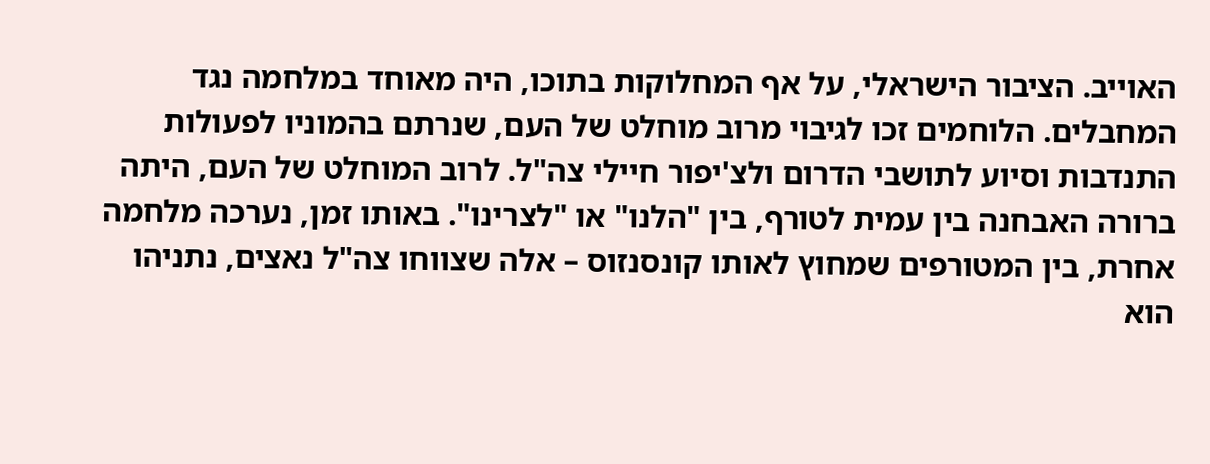האוייב. הציבור הישראלי, על אף המחלוקות בתוכו, היה מאוחד במלחמה נגד המחבלים. הלוחמים זכו לגיבוי מרוב מוחלט של העם, שנרתם בהמוניו לפעולות התנדבות וסיוע לתושבי הדרום ולצ'יפור חיילי צה"ל. לרוב המוחלט של העם, היתה ברורה האבחנה בין עמית לטורף, בין "הלנו" או "לצרינו". באותו זמן, נערכה מלחמה אחרת, בין המטורפים שמחוץ לאותו קונסנזוס – אלה שצווחו צה"ל נאצים, נתניהו הוא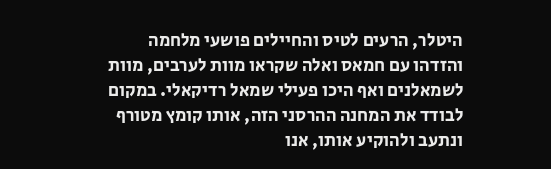היטלר, הרעים לטיס והחיילים פושעי מלחמה והזדהו עם חמאס ואלה שקראו מוות לערבים, מוות לשמאלנים ואף היכו פעילי שמאל רדיקאלי. במקום לבודד את המחנה ההרסני הזה, אותו קומץ מטורף ונתעב ולהוקיע אותו, אנו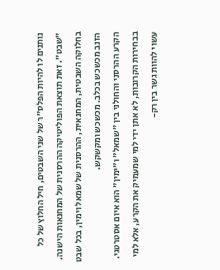נותנים לו להיות הפלס"ר של שני השבטים, חיל החלוץ של כל "שבט". זאת תוצאת הפוליטיקה ההרסנית של המחנאות הישנה.
בחלוקה השבטית, המחנאית, ההרסנית של שמאל וימין, בכל שבט הזנב מכשכש בכלב. מכשכש ומקשקש.
הקרע ההרסני והחולני בין "שמאל" ו"ימין" הוא איום אסטרטגי. בבחירות הקרובות, לא אתן ידי למי שמעמיק את הקרע, אלא למי עשוי להוות גשר בין רק-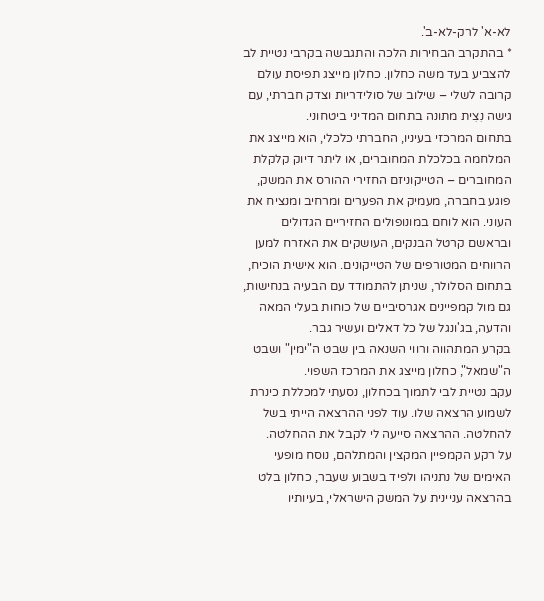לא-א' לרק-לא-ב'.
* בהתקרב הבחירות הלכה והתגבשה בקרבי נטיית לב להצביע בעד משה כחלון. כחלון מייצג תפיסת עולם קרובה לשלי – שילוב של סולידריות וצדק חברתי, עם גישה נִצִית מתונה בתחום המדיני ביטחוני.
בתחום המרכזי בעיניו, החברתי כלכלי, הוא מייצג את המלחמה בכלכלת המחוברים, או ליתר דיוק קלקלת המחוברים – הטייקוניזם החזירי ההורס את המשק, פוגע בחברה, מעמיק את הפערים ומרחיב ומנציח את העוני. הוא לוחם במונופולים החזיריים הגדולים ובראשם קרטל הבנקים, העושקים את האזרח למען הרווחים המטורפים של הטייקונים. הוא אישית הוכיח, בתחום הסלולר, שניתן להתמודד עם הבעיה בנחישות, גם מול קמפיינים אגרסיביים של כוחות בעלי המאה והדעה, בג'ונגל של כל דאלים ועשיר גבר.
בקרע המתהווה ורווי השנאה בין שבט ה"ימין" ושבט ה"שמאל", כחלון מייצג את המרכז השפוי.
עקב נטיית לבי לתמוך בכחלון, נסעתי למכללת כינרת לשמוע הרצאה שלו. עוד לפני ההרצאה הייתי בשל להחלטה. ההרצאה סייעה לי לקבל את ההחלטה.
על רקע הקמפיין המקצין והמתלהם, נוסח מופעי האימים של נתניהו ולפיד בשבוע שעבר, כחלון בלט בהרצאה עניינית על המשק הישראלי, בעיותיו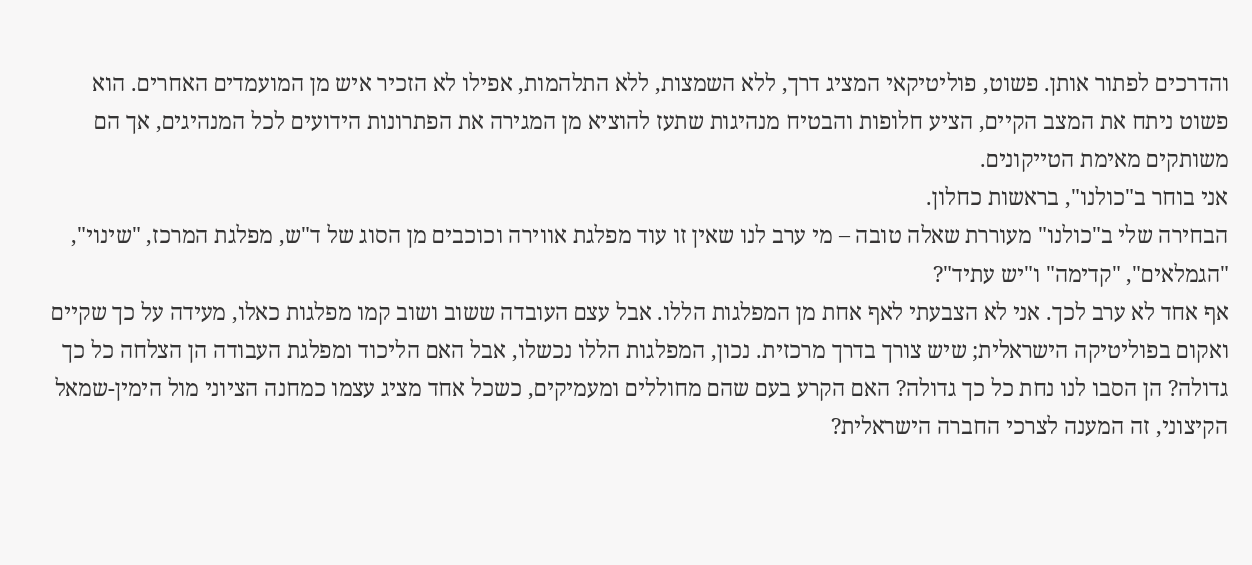והדרכים לפתור אותן. פשוט, פוליטיקאי המציג דרך, ללא השמצות, ללא התלהמות, אפילו לא הזכיר איש מן המועמדים האחרים. הוא פשוט ניתח את המצב הקיים, הציע חלופות והבטיח מנהיגות שתעז להוציא מן המגירה את הפתרונות הידועים לכל המנהיגים, אך הם משותקים מאימת הטייקונים.
אני בוחר ב"כולנו", בראשות כחלון.
הבחירה שלי ב"כולנו" מעוררת שאלה טובה – מי ערב לנו שאין זו עוד מפלגת אווירה וכוכבים מן הסוג של ד"ש, מפלגת המרכז, "שינוי", "הגמלאים", "קדימה" ו"יש עתיד"?
אף אחד לא ערב לכך. אני לא הצבעתי לאף אחת מן המפלגות הללו. אבל עצם העובדה ששוב ושוב קמו מפלגות כאלו, מעידה על כך שקיים ואקום בפוליטיקה הישראלית; שיש צורך בדרך מרכזית. נכון, המפלגות הללו נכשלו, אבל האם הליכוד ומפלגת העבודה הן הצלחה כל כך גדולה? הן הסבו לנו נחת כל כך גדולה? האם הקרע בעם שהם מחוללים ומעמיקים, כשכל אחד מציג עצמו כמחנה הציוני מול הימין-שמאל הקיצוני, זה המענה לצרכי החברה הישראלית?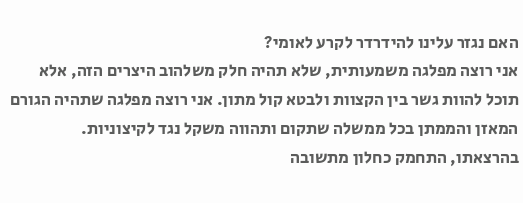האם נגזר עלינו להידרדר לקרע לאומי?
אני רוצה מפלגה משמעותית, שלא תהיה חלק משלהוב היצרים הזה, אלא תוכל להוות גשר בין הקצוות ולבטא קול מתון. אני רוצה מפלגה שתהיה הגורם המאזן והממתן בכל ממשלה שתקום ותהווה משקל נגד לקיצוניות.
בהרצאתו, התחמק כחלון מתשובה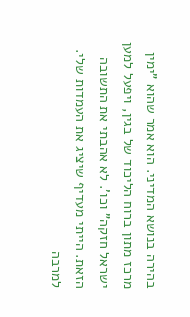בהירה בנושא המדיני. הוא אמר שהוא "ימין מרכז מתון ברוח הליכוד של בגין, ויפעל למען ישראל חזקה" וכו'. לא אהבתי את התשובה הזאת. הייתי מעדיף שיציג את העמדות שלי.
למרבה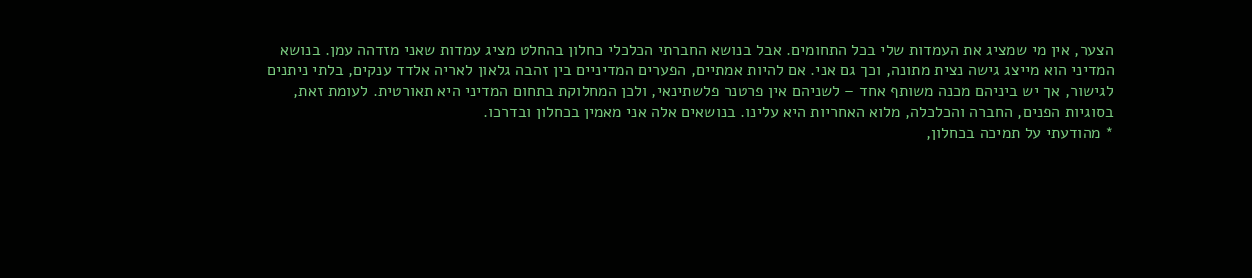הצער, אין מי שמציג את העמדות שלי בכל התחומים. אבל בנושא החברתי הכלכלי כחלון בהחלט מציג עמדות שאני מזדהה עמן. בנושא המדיני הוא מייצג גישה נצית מתונה, וכך גם אני. אם להיות אמתיים, הפערים המדיניים בין זהבה גלאון לאריה אלדד ענקים, בלתי ניתנים לגישור, אך יש ביניהם מכנה משותף אחד – לשניהם אין פרטנר פלשתינאי, ולכן המחלוקת בתחום המדיני היא תאורטית. לעומת זאת, בסוגיות הפנים, החברה והכלכלה, מלוא האחריות היא עלינו. בנושאים אלה אני מאמין בכחלון ובדרכו.
* מהודעתי על תמיכה בכחלון,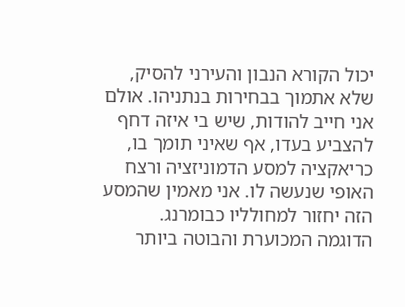יכול הקורא הנבון והעירני להסיק, שלא אתמוך בבחירות בנתניהו. אולם אני חייב להודות, שיש בי איזה דחף להצביע בעדו, אף שאיני תומך בו, כריאקציה למסע הדמוניזציה ורצח האופי שנעשה לו. אני מאמין שהמסע הזה יחזור למחולליו כבומרנג.
הדוגמה המכוערת והבוטה ביותר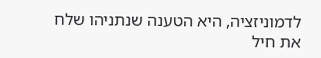לדמוניזציה, היא הטענה שנתניהו שלח את חיל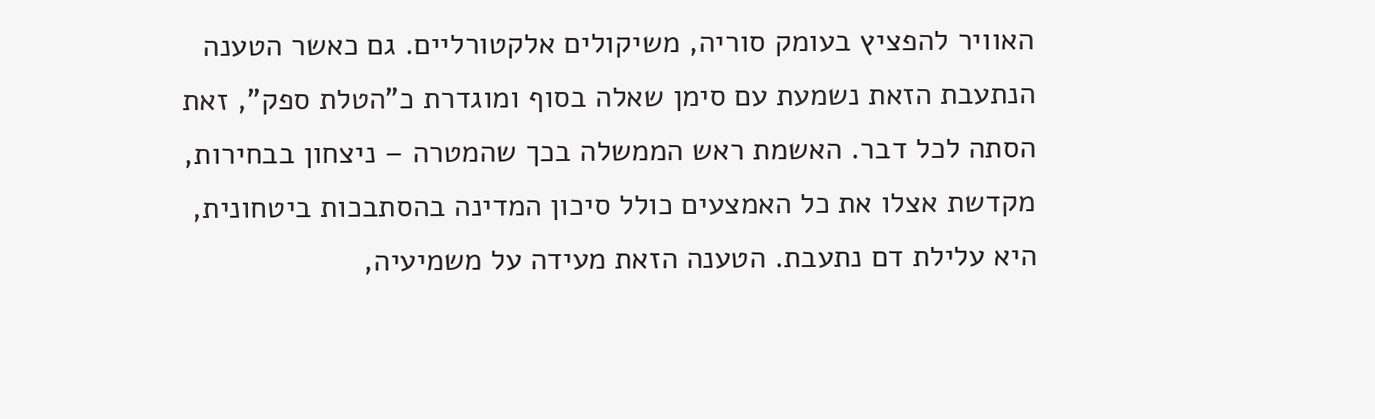האוויר להפציץ בעומק סוריה, משיקולים אלקטורליים. גם כאשר הטענה הנתעבת הזאת נשמעת עם סימן שאלה בסוף ומוגדרת כ"הטלת ספק", זאת הסתה לכל דבר. האשמת ראש הממשלה בכך שהמטרה – ניצחון בבחירות, מקדשת אצלו את כל האמצעים כולל סיכון המדינה בהסתבכות ביטחונית, היא עלילת דם נתעבת. הטענה הזאת מעידה על משמיעיה,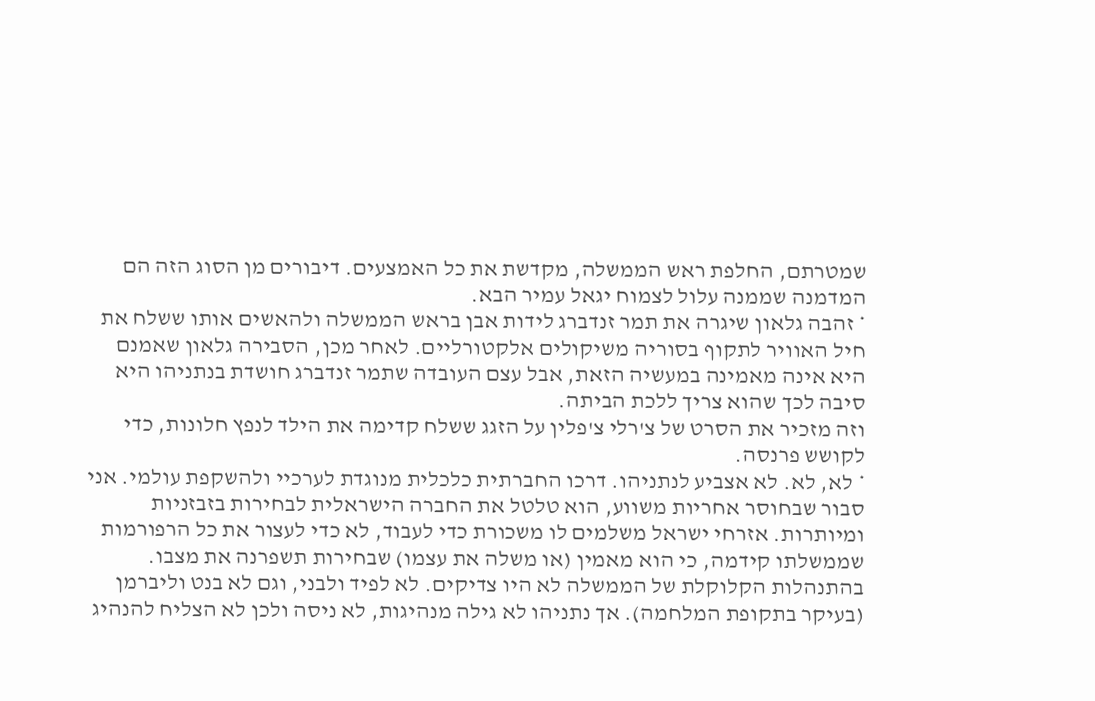שמטרתם, החלפת ראש הממשלה, מקדשת את כל האמצעים. דיבורים מן הסוג הזה הם המדמנה שממנה עלול לצמוח יגאל עמיר הבא.
* זהבה גלאון שיגרה את תמר זנדברג לידות אבן בראש הממשלה ולהאשים אותו ששלח את חיל האוויר לתקוף בסוריה משיקולים אלקטורליים. לאחר מכן, הסבירה גלאון שאמנם היא אינה מאמינה במעשיה הזאת, אבל עצם העובדה שתמר זנדברג חושדת בנתניהו היא סיבה לכך שהוא צריך ללכת הביתה.
וזה מזכיר את הסרט של צ'רלי צ'פלין על הזגג ששלח קדימה את הילד לנפץ חלונות, כדי לקושש פרנסה.
* לא, לא. לא אצביע לנתניהו. דרכו החברתית כלכלית מנוגדת לערכיי ולהשקפת עולמי. אני סבור שבחוסר אחריות משווע, הוא טלטל את החברה הישראלית לבחירות בזבזניות ומיותרות. אזרחי ישראל משלמים לו משכורת כדי לעבוד, לא כדי לעצור את כל הרפורמות שממשלתו קידמה, כי הוא מאמין (או משלה את עצמו) שבחירות תשפרנה את מצבו. בהתנהלות הקלוקלת של הממשלה לא היו צדיקים. לא לפיד ולבני, וגם לא בנט וליברמן (בעיקר בתקופת המלחמה). אך נתניהו לא גילה מנהיגות, לא ניסה ולכן לא הצליח להנהיג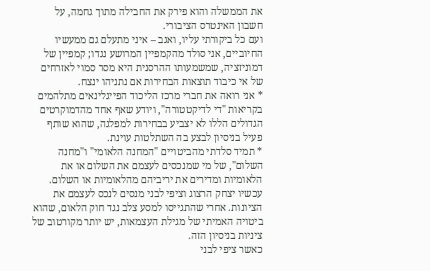את הממשלה והוא פירק את החבילה מתוך גחמה, על חשבון האינטרס הציבורי.
ועם כל ביקורתי עליו, ואגב – איני מתעלם גם ממעשיו החיוביים, אני סולד מהקמפיין המרושע נגדו; קמפיין של דמוניזציה, שמשמעותו ההרסנית היא מסר סמוי לאזרחים של אי כיבוד תוצאות הבחירות אם נתניהו ינצח.
* אני רואה את חברי מרכז הליכוד הפייגלינאים מתלהמים בקריאות "די לדיקטטורה", ויודע שאף אחד מהדמוקרטים הגדולים הללו לא יצביע בבחירות למפלגה, שהוא שותף פעיל בניסיון לבצע בה השתלטות עוינת.
* תמיד סלדתי מהביטויים "המחנה הלאומי" ו"מחנה השלום", של מי שמנכסים לעצמם את השלום או את הלאומיות ומדירים את יריביהם מהלאומיות או השלום. עכשיו יצחק הרצוג וציפי לבני מנסים לנכס לעצמם את הציונות. אחרי שהתגייסו למסע צלב נגד חוק הלאום, שהוא ביטויה האמיתי של מגילת העצמאות, יש יותר מקורטוב של ציניות בניסיון הזה.
כאשר ציפי לבני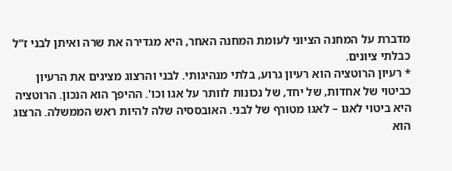מדברת על המחנה הציוני לעומת המחנה האחר, היא מגדירה את שרה ואיתן לבני ז"ל כבלתי ציונים.
* רעיון הרוטציה הוא רעיון גרוע, בלתי מנהיגותי. לבני והרצוג מציגים את הרעיון כביטוי של אחדות, של יחד, של נכונות לוותר על אגו וכו'. ההיפך הוא הנכון. הרוטציה היא ביטוי לאגו – לאגו מטורף של לבני. האובססיה שלה להיות ראש הממשלה. הרצוג הוא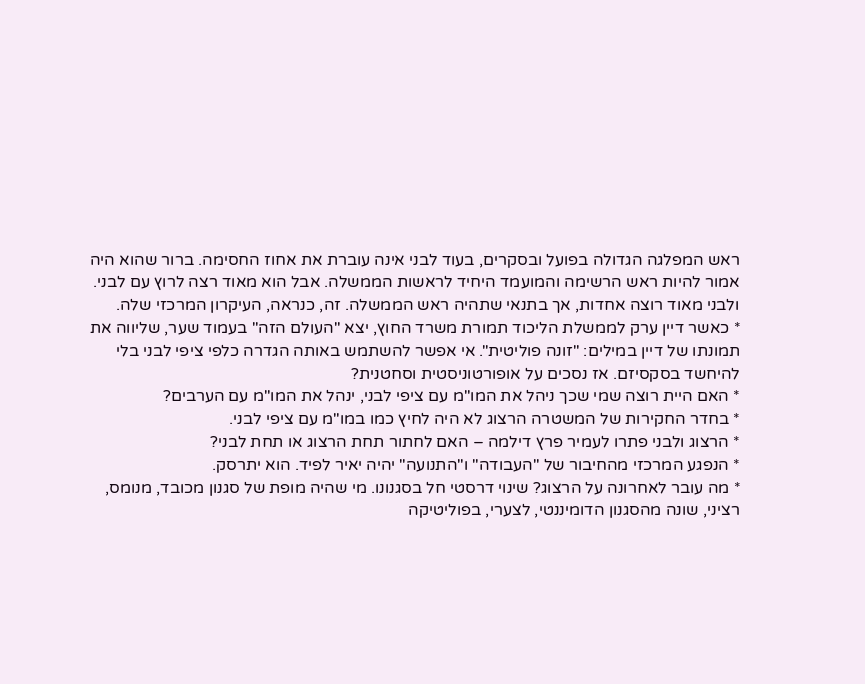ראש המפלגה הגדולה בפועל ובסקרים, בעוד לבני אינה עוברת את אחוז החסימה. ברור שהוא היה אמור להיות ראש הרשימה והמועמד היחיד לראשות הממשלה. אבל הוא מאוד רצה לרוץ עם לבני. ולבני מאוד רוצה אחדות, אך בתנאי שתהיה ראש הממשלה. זה, כנראה, העיקרון המרכזי שלה.
* כאשר דיין ערק לממשלת הליכוד תמורת משרד החוץ, יצא "העולם הזה" בעמוד שער, שליווה את תמונתו של דיין במילים: "זונה פוליטית". אי אפשר להשתמש באותה הגדרה כלפי ציפי לבני בלי להיחשד בסקסיזם. אז נסכים על אופורטוניסטית וסחטנית?
* האם היית רוצה שמי שכך ניהל את המו"מ עם ציפי לבני, ינהל את המו"מ עם הערבים?
* בחדר החקירות של המשטרה הרצוג לא היה לחיץ כמו במו"מ עם ציפי לבני.
* הרצוג ולבני פתרו לעמיר פרץ דילמה – האם לחתור תחת הרצוג או תחת לבני?
* הנפגע המרכזי מהחיבור של "העבודה" ו"התנועה" יהיה יאיר לפיד. הוא יתרסק.
* מה עובר לאחרונה על הרצוג? שינוי דרסטי חל בסגנונו. מי שהיה מופת של סגנון מכובד, מנומס, רציני, שונה מהסגנון הדומיננטי, לצערי, בפוליטיקה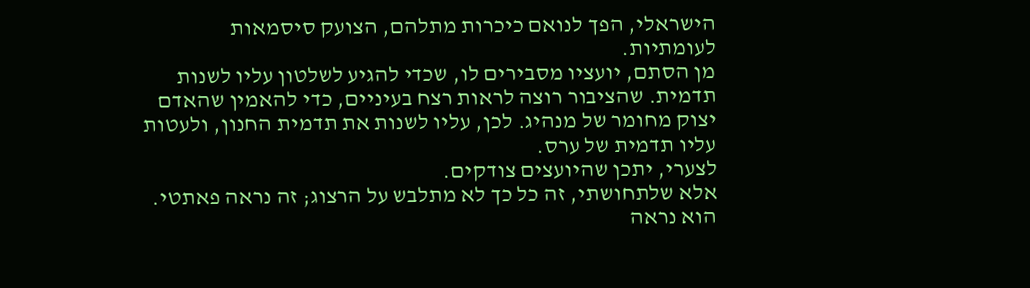הישראלי, הפך לנואם כיכרות מתלהם, הצועק סיסמאות לעומתיות.
מן הסתם, יועציו מסבירים לו, שכדי להגיע לשלטון עליו לשנות תדמית. שהציבור רוצה לראות רצח בעיניים, כדי להאמין שהאדם יצוק מחומר של מנהיג. לכן, עליו לשנות את תדמית החנון, ולעטות עליו תדמית של ערס.
לצערי, יתכן שהיועצים צודקים.
אלא שלתחושתי, זה כל כך לא מתלבש על הרצוג; זה נראה פאתטי. הוא נראה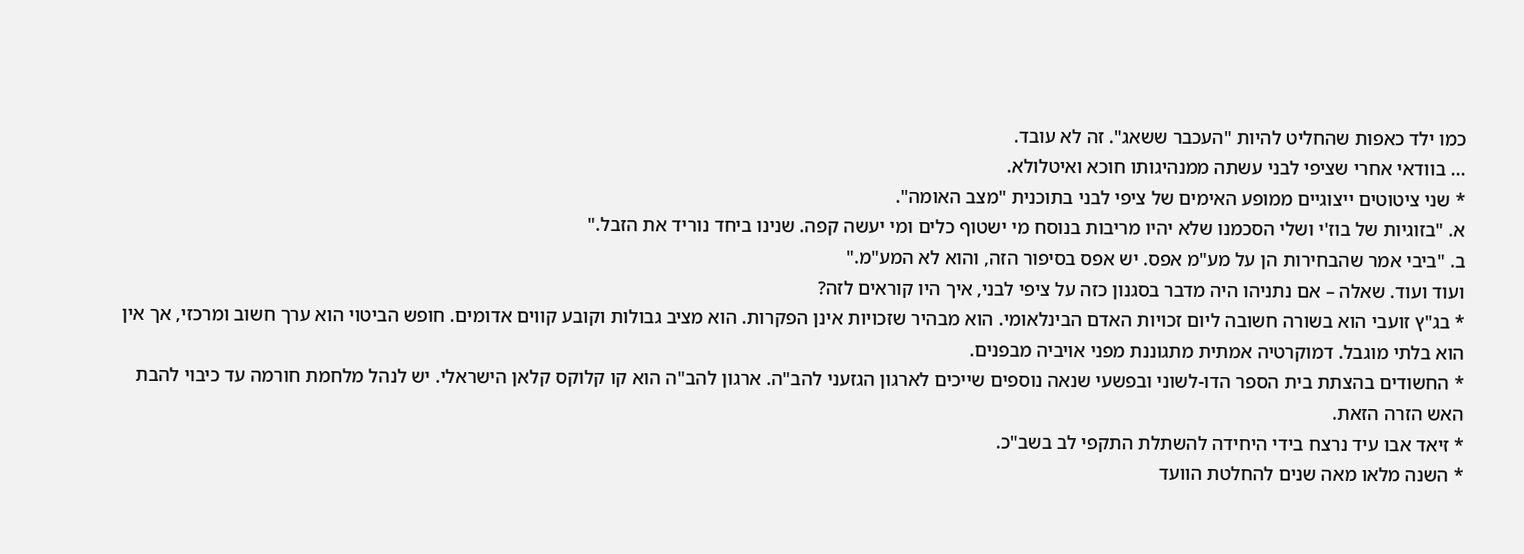כמו ילד כאפות שהחליט להיות "העכבר ששאג". זה לא עובד.
... בוודאי אחרי שציפי לבני עשתה ממנהיגותו חוכא ואיטלולא.
* שני ציטוטים ייצוגיים ממופע האימים של ציפי לבני בתוכנית "מצב האומה".
א. "בזוגיות של בוז'י ושלי הסכמנו שלא יהיו מריבות בנוסח מי ישטוף כלים ומי יעשה קפה. שנינו ביחד נוריד את הזבל."
ב. "ביבי אמר שהבחירות הן על מע"מ אפס. יש אפס בסיפור הזה, והוא לא המע"מ."
ועוד ועוד. שאלה – אם נתניהו היה מדבר בסגנון כזה על ציפי לבני, איך היו קוראים לזה?
* בג"ץ זועבי הוא בשורה חשובה ליום זכויות האדם הבינלאומי. הוא מבהיר שזכויות אינן הפקרות. הוא מציב גבולות וקובע קווים אדומים. חופש הביטוי הוא ערך חשוב ומרכזי, אך אין הוא בלתי מוגבל. דמוקרטיה אמתית מתגוננת מפני אויביה מבפנים.
* החשודים בהצתת בית הספר הדו-לשוני ובפשעי שנאה נוספים שייכים לארגון הגזעני להב"ה. ארגון להב"ה הוא קו קלוקס קלאן הישראלי. יש לנהל מלחמת חורמה עד כיבוי להבת האש הזרה הזאת.
* זיאד אבו עיד נרצח בידי היחידה להשתלת התקפי לב בשב"כ.
* השנה מלאו מאה שנים להחלטת הוועד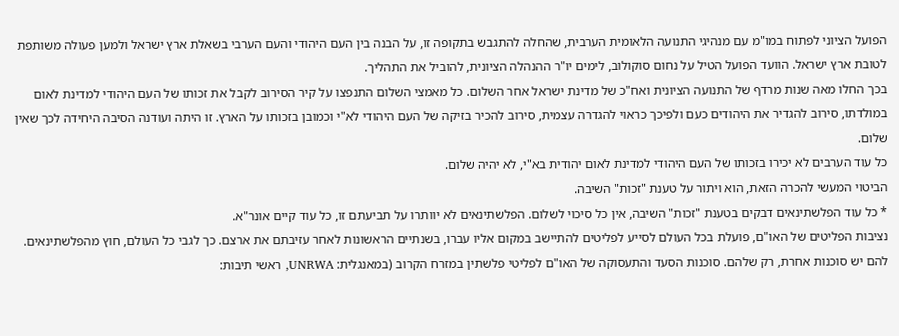הפועל הציוני לפתוח במו"מ עם מנהיגי התנועה הלאומית הערבית, שהחלה להתגבש בתקופה זו, על הבנה בין העם היהודי והעם הערבי בשאלת ארץ ישראל ולמען פעולה משותפת לטובת ארץ ישראל. הוועד הפועל הטיל על נחום סוקולוב, לימים יו"ר ההנהלה הציונית, להוביל את התהליך.
בכך החלו מאה שנות מרדף של התנועה הציונית ואח"כ של מדינת ישראל אחר השלום. כל מאמצי השלום התנפצו על קיר הסירוב לקבל את זכותו של העם היהודי למדינת לאום במולדתו, סירוב להגדיר את היהודים כעם ולפיכך כראוי להגדרה עצמית, סירוב להכיר בזיקה של העם היהודי לא"י וכמובן בזכותו על הארץ. זו היתה ועודנה הסיבה היחידה לכך שאין שלום.
כל עוד הערבים לא יכירו בזכותו של העם היהודי למדינת לאום יהודית בא"י, לא יהיה שלום.
הביטוי המעשי להכרה הזאת, הוא ויתור על טענת "זכות" השיבה.
* כל עוד הפלשתינאים דבקים בטענת "זכות" השיבה, אין כל סיכוי לשלום. הפלשתינאים לא יוותרו על תביעתם זו, כל עוד קיים אונר"א.
נציבות הפליטים של האו"ם, פועלת בכל העולם לסייע לפליטים להתיישב במקום אליו עברו, בשנתיים הראשונות לאחר עזיבתם את ארצם. כך לגבי כל העולם, חוץ מהפלשתינאים. להם יש סוכנות אחרת, רק שלהם. סוכנות הסעד והתעסוקה של האו"ם לפליטי פלשתין במזרח הקרוב (במאנגלית: UNRWA, ראשי תיבות: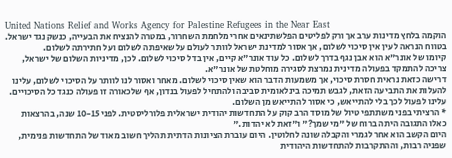United Nations Relief and Works Agency for Palestine Refugees in the Near East
הוקמה בלחץ מדינות ערב אך ורק לפליטים הפלשתינאים אחרי מלחמת השחרור, במטרה להנציח את הבעייה, כנשק נגד ישראל.
בטווח הנראה לעין אין סיכוי לשלום, אך אסור למדינת ישראל לוותר לעולם על שאיפתה לשלום ועל חתירתה לשלום.
קיומו של אונר"א הוא אבן נגף בדרך לשלום. כל עוד אונר"א קיים, אין בדל סיכוי לשלום. לכן, מדיניות השלום של ישראל, צריכה להתמקד בפעולה מדינית נמרצת לסגירה מוחלטת של אונר"א.
דרישה כזאת נראית חסרת סיכוי, אך משמעות הדבר הוא שאין סיכוי לשלום. מאחר ואסור לנו לוותר על הסיכוי לשלום, עלינו להעלות את התביעה הזאת, לגבש תמיכה בינלאומית סביבה ולהתחיל לפעול בנדון, אף שלכאורה זו פעולה כנגד כל הסיכויים.
עלינו לפעול לכך בלי להתייאש, כי אסור להתייאש מן השלום.
* הרציתי בפני משתתפי טיול של מוסד הרב קוק על התחדשות יהודית ישראלית פלורליסטית. לפני 10-15 שנה, בהרצאות כאלו התגובה היתה ברוח של "מי שמך?" ו"זאת לא יהדות."
היום הקשב הוא אחר לגמרי והקבלה שונה לחלוטין. היום עוברת הציונות הדתית תהליך חשוב מאוד של התחדשות פנימית, שפניה רבות, וההתקרבות להתחדשות היהודית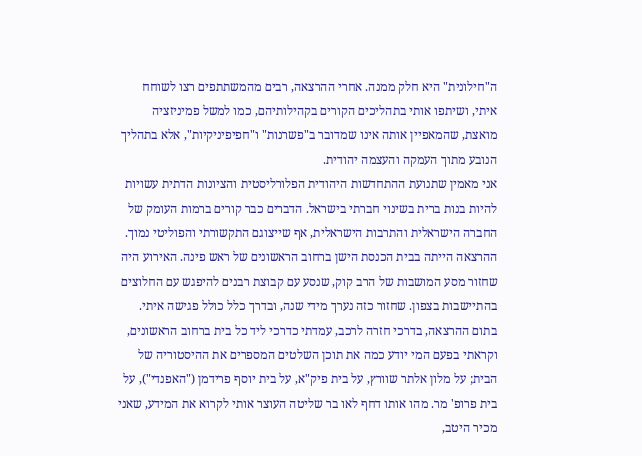ה"חילונית" היא חלק ממנה. אחרי ההרצאה, רבים מהמשתתפים רצו לשוחח איתי, ושיתפו אותי בתהליכים הקורים בקהילותיהם, כמו למשל פמיניזציה מואצת, שהמאפיין אותה אינו שמדובר ב"פשרנות" ו"חפיפיניקיות", אלא בתהליך הנובע מתוך העמקה והעצמה יהודית.
אני מאמין שתנועת ההתחדשות היהודית הפלורליסטית והציונות הדתית עשויות להיות בנות ברית בשינוי חברתי בישראל. הדברים כבר קורים ברמות העומק של החברה הישראלית והתרבות הישראלית, אף שייצוגם התקשורתי והפוליטי נמוך.
ההרצאה הייתה בבית הכנסת הישן ברחוב הראשונים של ראש פינה. האירוע היה שחזור מסע המושבות של הרב קוק, שנסע עם קבוצת רבנים להיפגש עם החלוצים בהתיישבות בצפון. שחזור כזה נערך מידי שנה, ובדרך כלל כולל פגישה איתי.
בתום ההרצאה, בדרכי חזרה לרכב, עמדתי כדרכי ליד כל בית ברחוב הראשונים, וקראתי בפעם המי יודע כמה את תוכן השלטים המספרים את ההיסטוריה של הבית; על מלון אלתר שוורץ, על בית פיק"א, על בית יוסף פרידמן ("האפנדי"), על בית פרופ' מר. מהו אותו דחף לאו בר שליטה העוצר אותי לקרוא את המידע, שאני מכיר היטב,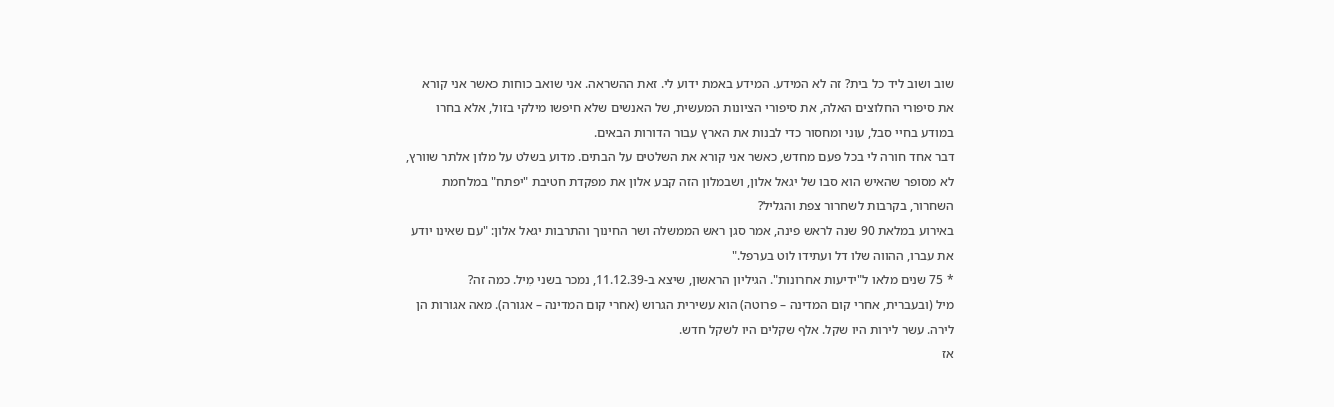שוב ושוב ליד כל בית? זה לא המידע. המידע באמת ידוע לי. זאת ההשראה. אני שואב כוחות כאשר אני קורא את סיפורי החלוצים האלה, את סיפורי הציונות המעשית, של האנשים שלא חיפשו מילקי בזול, אלא בחרו במודע בחיי סבל, עוני ומחסור כדי לבנות את הארץ עבור הדורות הבאים.
דבר אחד חורה לי בכל פעם מחדש, כאשר אני קורא את השלטים על הבתים. מדוע בשלט על מלון אלתר שוורץ, לא מסופר שהאיש הוא סבו של יגאל אלון, ושבמלון הזה קבע אלון את מפקדת חטיבת "יפתח" במלחמת השחרור, בקרבות לשחרור צפת והגליל?
באירוע במלאת 90 שנה לראש פינה, אמר סגן ראש הממשלה ושר החינוך והתרבות יגאל אלון: "עם שאינו יודע את עברו, ההווה שלו דל ועתידו לוט בערפל."
* 75 שנים מלאו ל"ידיעות אחרונות". הגיליון הראשון, שיצא ב-11.12.39, נמכר בשני מִיל. כמה זה?
מיל (ובעברית, אחרי קום המדינה – פרוטה) הוא עשירית הגרוש (אחרי קום המדינה – אגורה). מאה אגורות הן לירה. עשר לירות היו שקל. אלף שקלים היו לשקל חדש.
אז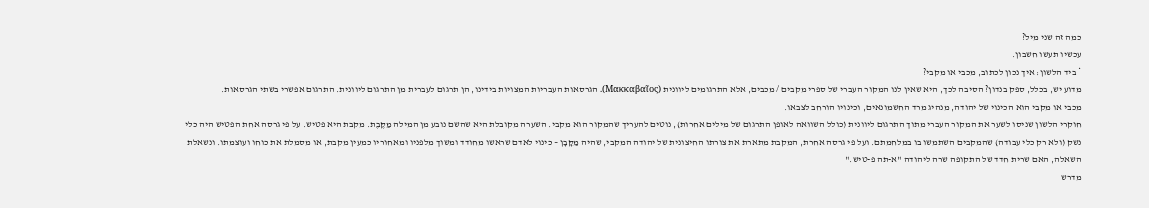כמה זה שני מיל?
עכשיו תעשו חשבון.
* ביד הלשון: איך נכון לכתוב, מכבי או מקבי?
מדוע יש, בכלל, ספק בנדון? הסיבה לכך, היא שאין לנו המקור העברי של ספרי מקבים / מכבים, אלא התרגומים ליוונית (Μακκαβαῖος). הגרסאות העבריות המצויות בידינו, הן תרגום לעברית מן התרגום ליוונית. התרגום אפשרי בשתי הגרסאות.
מכבי או מקבי הוא הכינוי של יהודה, מנהיג מרד החשמונאים, וכינויו הורחב לצבאו.
חוקרי הלשון שניסו לשער את המקור העברי מתוך התרגום ליוונית (כולל השוואה לאופן התרגום של מילים אחרות), נוטים להעריך שהמקור הוא מקבי. השערה מקובלת היא שהשם נובע מן המילה מַקֶּבֶת. מקבת היא פטיש. על פי גרסה אחת הפטיש היה כלי נשק (ולא רק כלי עבודה) שהמקבים השתמשו בו במלחמתם. ועל פי גרסה אחרת, המקבת מתארת את צורתו החיצונית של יהודה המקבי, שהיה מַקָּבָן – כינוי לאדם שראשו מחודד ומשוך מלפניו ומאחוריו כמעין מקבת, או מסמלת את כוחו ועוצמתו. ונשאלת השאלה, האם שרית חדד של התקופה שרה ליהודה "א-תה פ-טיש."
מדרש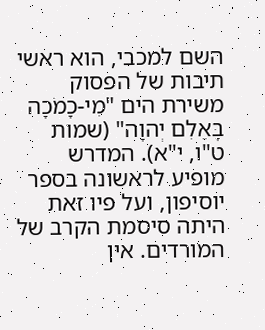השם למכבי, הוא ראשי תיבות של הפסוק משירת הים "מִי-כָמֹכָה בָּאֵלִם יְהוָה" (שמות ט"ו, י"א). המדרש מופיע לראשונה בספר יוסיפון, ועל פיו זאת היתה סיסמת הקרב של המורדים. אין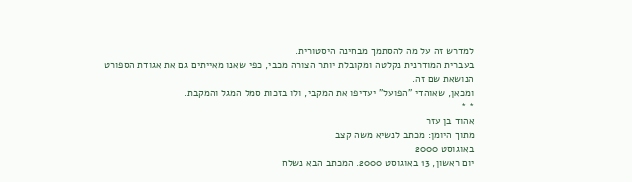למדרש זה על מה להסתמך מבחינה היסטורית.
בעברית המודרנית נקלטה ומקובלת יותר הצורה מכבי, כפי שאנו מאייתים גם את אגודת הספורט הנושאת שם זה.
ומכאן, שאוהדי "הפועל" יעדיפו את המקבי, ולו בזכות סמל המגל והמקבת.
* *
אהוד בן עזר
מתוך היומן: מכתב לנשיא משה קצב
באוגוסט 2000
יום ראשון, 13 באוגוסט 2000. המכתב הבא נשלח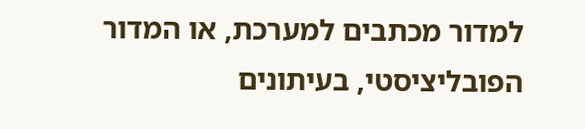למדור מכתבים למערכת, או המדור הפובליציסטי, בעיתונים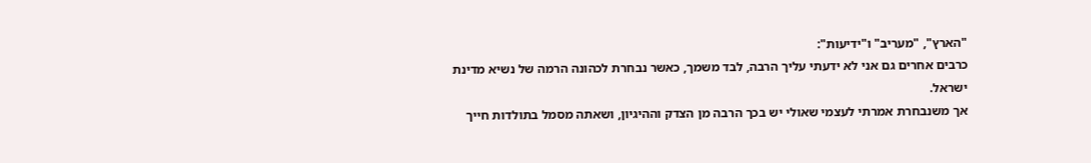"הארץ", "מעריב" ו"ידיעות":
כרבים אחרים גם אני לא ידעתי עליך הרבה, לבד משמך, כאשר נבחרת לכהונה הרמה של נשיא מדינת ישראל.
אך משנבחרת אמרתי לעצמי שאולי יש בכך הרבה מן הצדק וההיגיון, ושאתה מסמל בתולדות חייך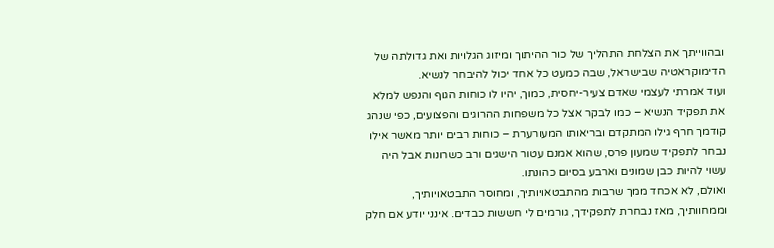ובהווייתך את הצלחת התהליך של כור ההיתוך ומיזוג הגלויות ואת גדולתה של הדימוקראטיה שבישראל, שבה כמעט כל אחד יכול להיבחר לנשיא.
ועוד אמרתי לעצמי שאדם צעיר-יחסית, כמוך, יהיו לו כוחות הגוף והנפש למלא את תפקיד הנשיא – כמו לבקר אצל כל משפחות ההרוגים והפצועים, כפי שנהג קודמך חרף גילו המתקדם ובריאותו המעורערת – כוחות רבים יותר מאשר אילו נבחר לתפקיד שמעון פרס, שהוא אמנם עטור הישגים ורב כשרונות אבל היה עשוי להיות כבן שמונים וארבע בסיום כהונתו.
ואולם, לא אכחד ממך שרבות מהתבטאויותיך, ומחוסר התבטאויותיך, וממחוותיך, מאז נבחרת לתפקידך, גורמים לי חששות כבדים. אינני יודע אם חלק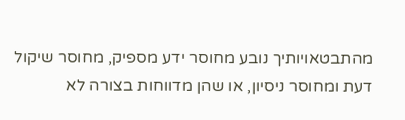מהתבטאויותיך נובע מחוסר ידע מספיק, מחוסר שיקול דעת ומחוסר ניסיון, או שהן מדווחות בצורה לא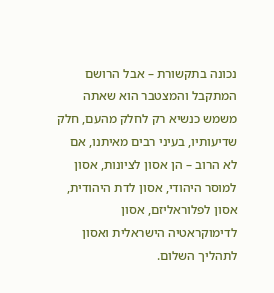נכונה בתקשורת – אבל הרושם המתקבל והמצטבר הוא שאתה משמש כנשיא רק לחלק מהעם, חלק שדיעותיו, בעיני רבים מאיתנו, אם לא הרוב – הן אסון לציונות, אסון למוסר היהודי, אסון לדת היהודית, אסון לפלוראליזם, אסון לדימוקראטיה הישראלית ואסון לתהליך השלום.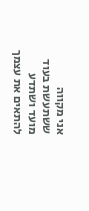אני מקווה ששתעשת בעוד מועד ושתדע להתאים את עצמך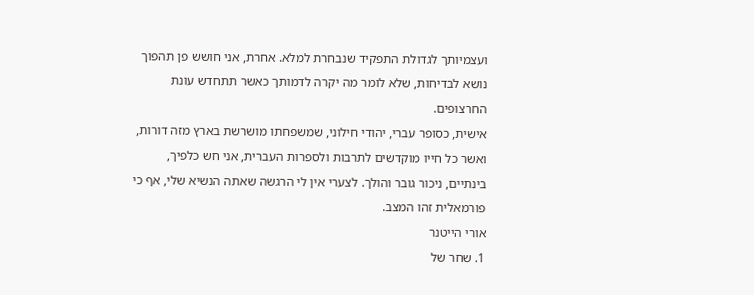ועצמיותך לגדולת התפקיד שנבחרת למלא. אחרת, אני חושש פן תהפוך נושא לבדיחות, שלא לומר מה יקרה לדמותך כאשר תתחדש עונת החרצופים.
אישית, כסופר עברי, יהודי חילוני, שמשפחתו מושרשת בארץ מזה דורות, ואשר כל חייו מוקדשים לתרבות ולספרות העברית, אני חש כלפיך, בינתיים, ניכור גובר והולך. לצערי אין לי הרגשה שאתה הנשיא שלי, אף כי פורמאלית זהו המצב.
אורי הייטנר
1. שחר של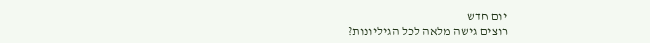יום חדש
רוצים גישה מלאה לכל הגיליונות?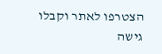הצטרפו לאתר וקבלו גישה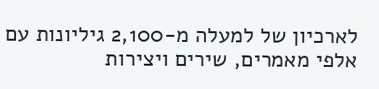לארכיון של למעלה מ-2,100 גיליונות עם אלפי מאמרים, שירים ויצירות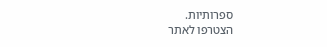ספרותיות.
הצטרפו לאתר